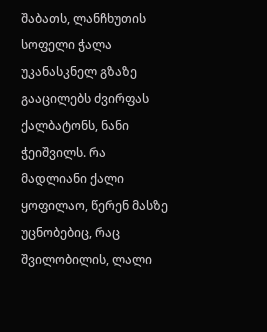შაბათს, ლანჩხუთის სოფელი ჭალა უკანასკნელ გზაზე გააცილებს ძვირფას ქალბატონს, ნანი ჭეიშვილს. რა მადლიანი ქალი ყოფილაო, წერენ მასზე უცნობებიც, რაც შვილობილის, ლალი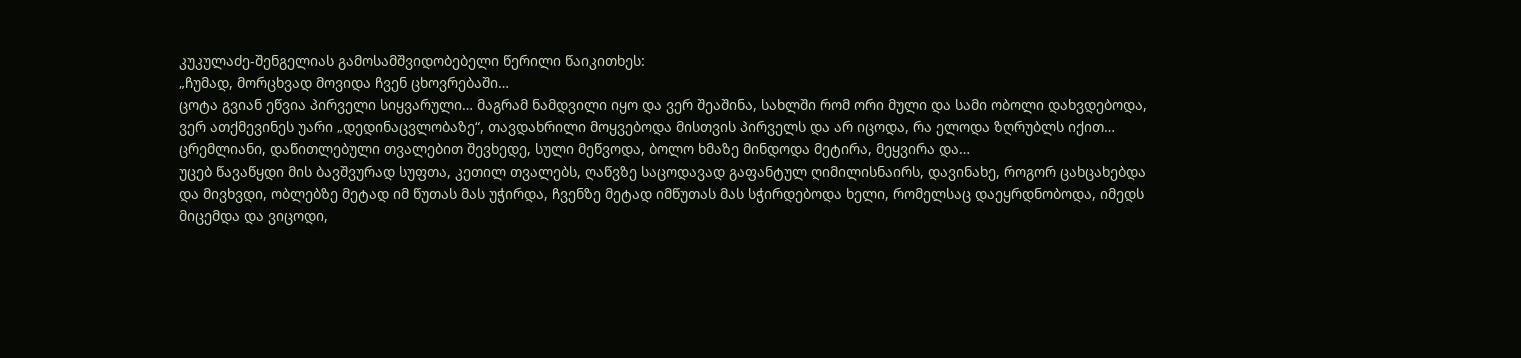კუკულაძე-შენგელიას გამოსამშვიდობებელი წერილი წაიკითხეს:
„ჩუმად, მორცხვად მოვიდა ჩვენ ცხოვრებაში…
ცოტა გვიან ეწვია პირველი სიყვარული… მაგრამ ნამდვილი იყო და ვერ შეაშინა, სახლში რომ ორი მული და სამი ობოლი დახვდებოდა, ვერ ათქმევინეს უარი „დედინაცვლობაზე“, თავდახრილი მოყვებოდა მისთვის პირველს და არ იცოდა, რა ელოდა ზღრუბლს იქით…
ცრემლიანი, დაწითლებული თვალებით შევხედე, სული მეწვოდა, ბოლო ხმაზე მინდოდა მეტირა, მეყვირა და…
უცებ წავაწყდი მის ბავშვურად სუფთა, კეთილ თვალებს, ღაწვზე საცოდავად გაფანტულ ღიმილისნაირს, დავინახე, როგორ ცახცახებდა და მივხვდი, ობლებზე მეტად იმ წუთას მას უჭირდა, ჩვენზე მეტად იმწუთას მას სჭირდებოდა ხელი, რომელსაც დაეყრდნობოდა, იმედს მიცემდა და ვიცოდი,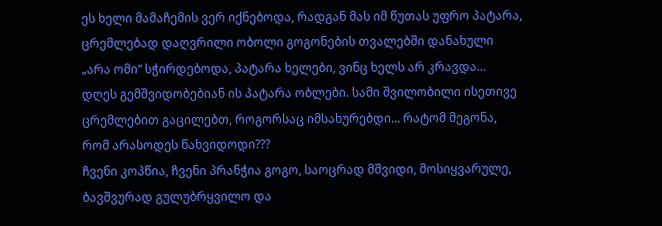ეს ხელი მამაჩემის ვერ იქნებოდა, რადგან მას იმ წუთას უფრო პატარა, ცრემლებად დაღვრილი ობოლი გოგონების თვალებში დანახული „არა ომი“ სჭირდებოდა, პატარა ხელები, ვინც ხელს არ კრავდა…
დღეს გემშვიდობებიან ის პატარა ობლები. სამი შვილობილი ისეთივე ცრემლებით გაცილებთ, როგორსაც იმსახურებდი… რატომ მეგონა, რომ არასოდეს წახვიდოდი???
ჩვენი კოპწია, ჩვენი პრანჭია გოგო, საოცრად მშვიდი, მოსიყვარულე, ბავშვურად გულუბრყვილო და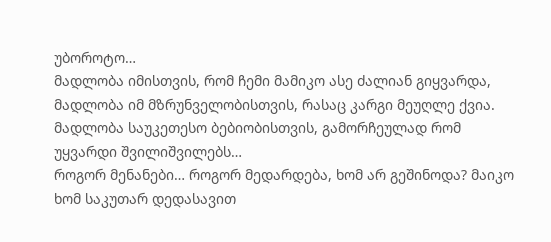უბოროტო…
მადლობა იმისთვის, რომ ჩემი მამიკო ასე ძალიან გიყვარდა, მადლობა იმ მზრუნველობისთვის, რასაც კარგი მეუღლე ქვია.
მადლობა საუკეთესო ბებიობისთვის, გამორჩეულად რომ უყვარდი შვილიშვილებს…
როგორ მენანები… როგორ მედარდება, ხომ არ გეშინოდა? მაიკო ხომ საკუთარ დედასავით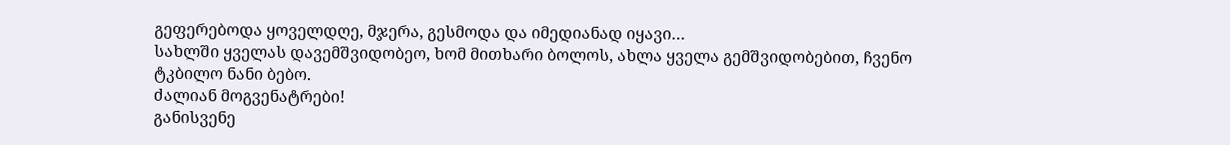გეფერებოდა ყოველდღე, მჯერა, გესმოდა და იმედიანად იყავი…
სახლში ყველას დავემშვიდობეო, ხომ მითხარი ბოლოს, ახლა ყველა გემშვიდობებით, ჩვენო ტკბილო ნანი ბებო.
ძალიან მოგვენატრები!
განისვენე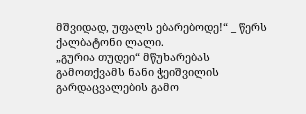მშვიდად, უფალს ებარებოდე!“ _ წერს ქალბატონი ლალი.
„გურია თუდეი“ მწუხარებას გამოთქვამს ნანი ჭეიშვილის გარდაცვალების გამო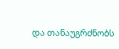და თანაუგრძნობს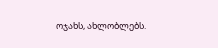ოჯახს, ახლობლებს.